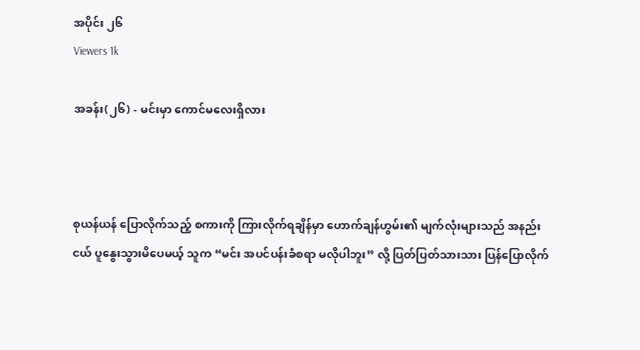အပိုင်း ၂၆
Viewers 1k

အခန်း(၂၆) - မင်းမှာ ကောင်မလေးရှိလား



စုယန်ယန် ပြောလိုက်သည့် စကားကို ကြားလိုက်ရချိန်မှာ ဟောက်ချန်ဟွမ်း၏ မျက်လုံးများသည် အနည်းငယ် ပူနွေးသွားမိပေမယ့် သူက “မင်း အပင်ပန်းခံစရာ မလိုပါဘူး” လို့ ပြတ်ပြတ်သားသား ပြန်ပြောလိုက်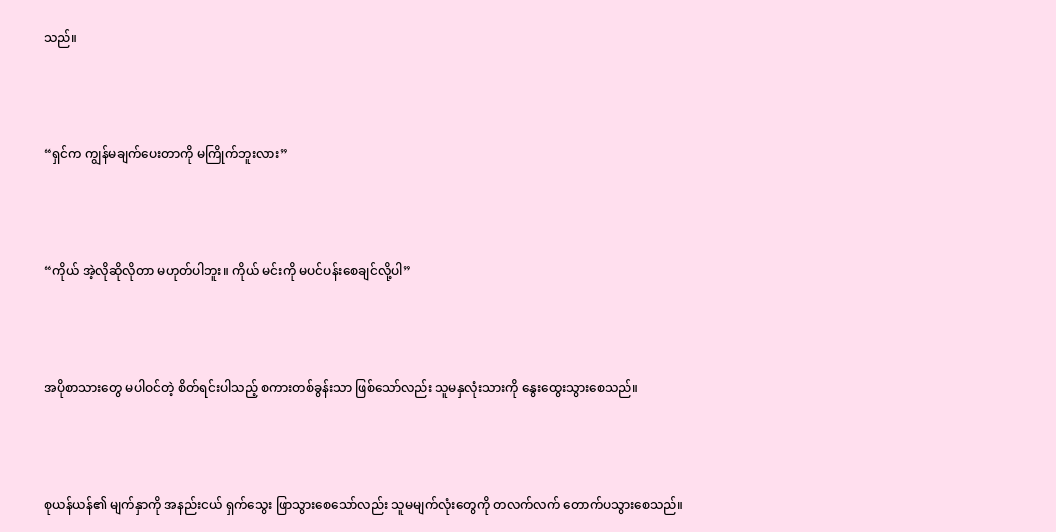သည်။



“ရှင်က ကျွန်မချက်ပေးတာကို မကြိုက်ဘူးလား”



“ကိုယ် အဲ့လိုဆိုလိုတာ မဟုတ်ပါဘူး။ ကိုယ် မင်းကို မပင်ပန်းစေချင်လို့ပါ”



အပိုစာသားတွေ မပါဝင်တဲ့ စိတ်ရင်းပါသည့် စကားတစ်ခွန်းသာ ဖြစ်သော်လည်း သူမနှလုံးသားကို နွေးထွေးသွားစေသည်။



စုယန်ယန်၏ မျက်နှာကို အနည်းငယ် ရှက်သွေး ဖြာသွားစေသော်လည်း သူမမျက်လုံးတွေကို တလက်လက် တောက်ပသွားစေသည်။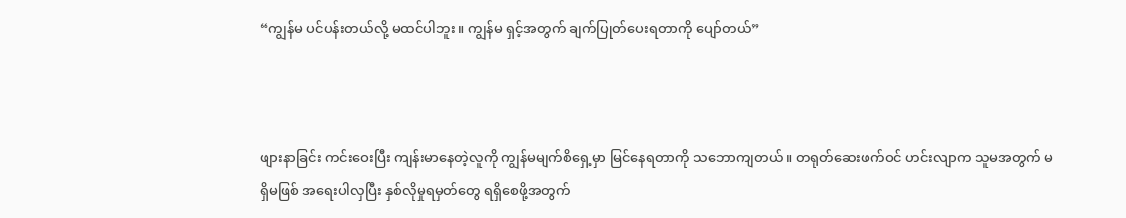“ကျွန်မ ပင်ပန်းတယ်လို့ မထင်ပါဘူး။ ကျွန်မ ရှင့်အတွက် ချက်ပြုတ်ပေးရတာကို ပျော်တယ်”



ဖျားနာခြင်း ကင်းဝေးပြီး ကျန်းမာနေတဲ့လူကို ကျွန်မမျက်စိရှေ့မှာ မြင်နေရတာကို သဘောကျတယ်။ တရုတ်ဆေးဖက်ဝင် ဟင်းလျာက သူမအတွက် မရှိမဖြစ် အ‌‌ရေးပါလှပြီး နှစ်လိုမှုရမှတ်တွေ ရရှိစေဖို့အတွက်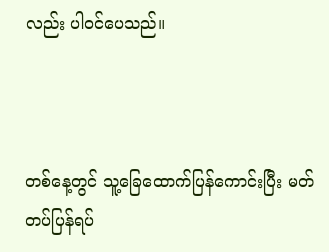လည်း ပါဝင်ပေသည်။



တစ်နေ့တွင် သူ့ခြေထောက်ပြန်ကောင်းပြီး မတ်တပ်ပြန်ရပ်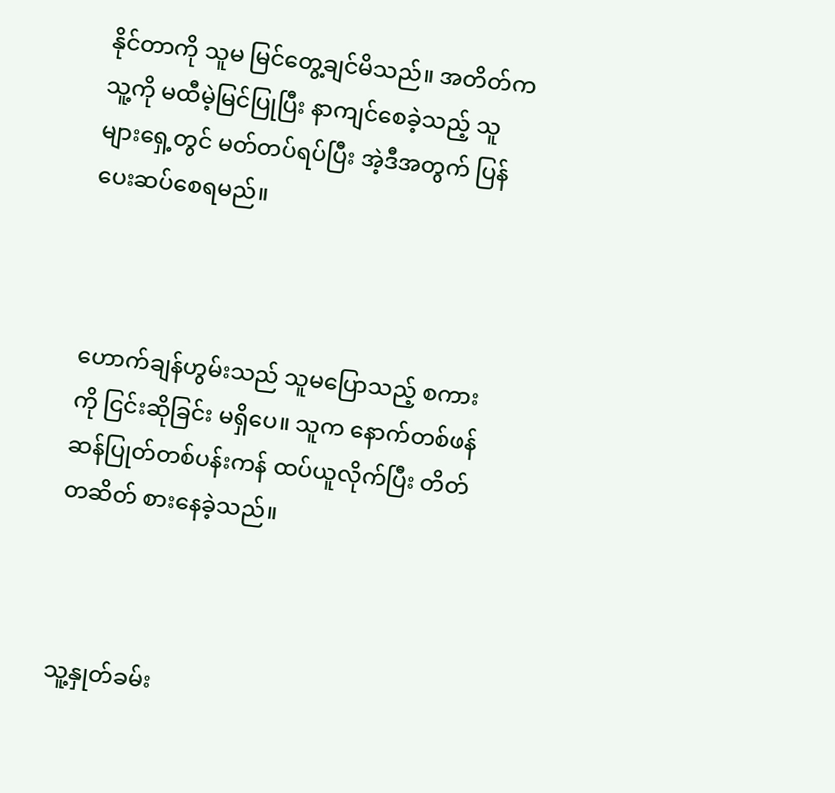နိုင်တာကို သူမ မြင်တွေ့ချင်မိသည်။ အတိတ်က သူ့ကို မထီမဲ့မြင်ပြုပြီး နာကျင်စေခဲ့သည့် သူများရှေ့တွင် မတ်တပ်ရပ်ပြီး အဲ့ဒီအတွက် ပြန်ပေးဆပ်စေရမည်။



ဟောက်ချန်ဟွမ်းသည် သူမပြောသည့် စကားကို ငြင်းဆိုခြင်း မရှိပေ။ သူက နောက်တစ်ဖန် ဆန်ပြုတ်တစ်ပန်းကန် ထပ်ယူလိုက်ပြီး တိတ်တဆိတ် စားနေခဲ့သည်။



သူ့နှုတ်ခမ်း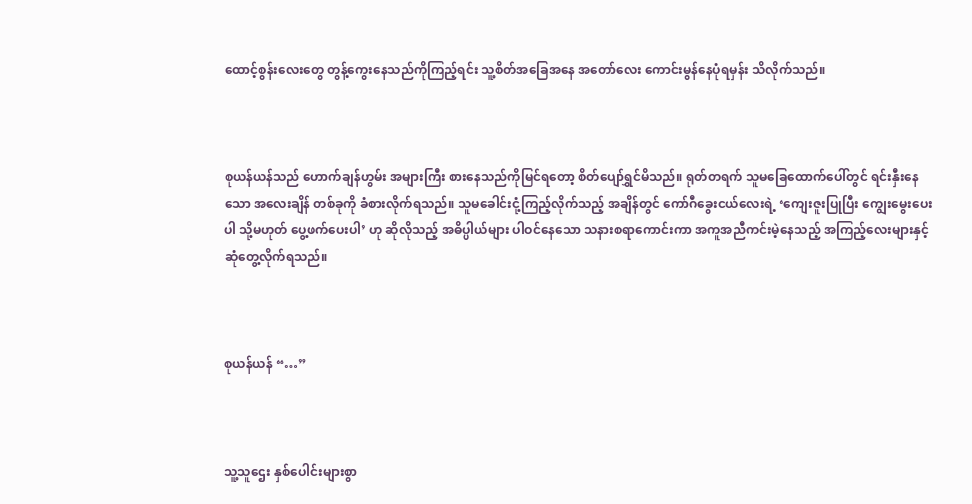ထောင့်စွန်းလေးတွေ တွန့်ကွေးနေသည်ကိုကြည့်ရင်း သူ့စိတ်အခြေအနေ အတော်လေး ကောင်းမွန်နေပုံရမှန်း သိလိုက်သည်။



စုယန်ယန်သည် ဟောက်ချန်ဟွမ်း အများကြီး စားနေသည်ကိုမြင်ရတော့ စိတ်ပျော်ရွှင်မိသည်။ ရုတ်တရက် သူမခြေထောက်ပေါ်တွင် ရင်းနှီးနေသော အလေးချိန် တစ်ခုကို ခံစားလိုက်ရသည်။ သူမခေါင်းငုံ့ကြည့်လိုက်သည့် အချိန်တွင် ကော်ဂီခွေးငယ်လေးရဲ့ ‘ကျေးဇူးပြုပြီး ကျွေးမွေးပေးပါ သို့မဟုတ် ပွေ့ဖက်ပေးပါ’ ဟု ဆိုလိုသည့် အဓိပ္ပါယ်များ ပါဝင်နေသော သနားစရာကောင်းကာ အကူအညီကင်းမဲ့နေသည့် အကြည့်လေးများနှင့် ဆုံတွေ့လိုက်ရသည်။



စုယန်ယန် “…”



သူ့သူဌေး နှစ်ပေါင်းများစွာ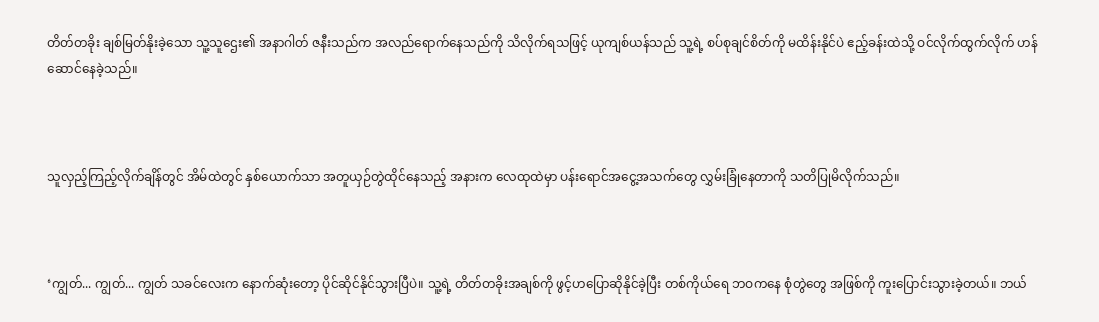တိတ်တခိုး ချစ်မြတ်နိုးခဲ့သော သူ့သူဌေး၏ အနာဂါတ် ဇနီးသည်က အလည်ရောက်နေသည်ကို သိလိုက်ရသဖြင့် ယုကျစ်ယန်သည် သူ့ရဲ့ စပ်စုချင်စိတ်ကို မထိန်းနိုင်ပဲ ဧည့်ခန်းထဲသို့ ဝင်လိုက်ထွက်လိုက် ဟန်ဆောင်နေခဲ့သည်။



သူလှည့်ကြည့်လိုက်ချိန်တွင် အိမ်ထဲတွင် နှစ်ယောက်သာ အတူယှဉ်တွဲထိုင်နေသည့် အနားက လေထုထဲမှာ ပန်းရောင်အငွေ့အသက်တွေ လွှမ်းခြုံနေတာကို သတိပြုမိလိုက်သည်။



‘ကျွတ်... ကျွတ်... ကျွတ် သခင်လေးက နောက်ဆုံးတော့ ပိုင်ဆိုင်နိုင်သွားပြီပဲ။ သူ့ရဲ့ တိတ်တခိုးအချစ်ကို ဖွင့်ဟပြောဆိုနိုင်ခဲ့ပြီး တစ်ကိုယ်ရေ ဘဝကနေ စုံတွဲတွေ အဖြစ်ကို ကူးပြောင်းသွားခဲ့တယ်။ ဘယ်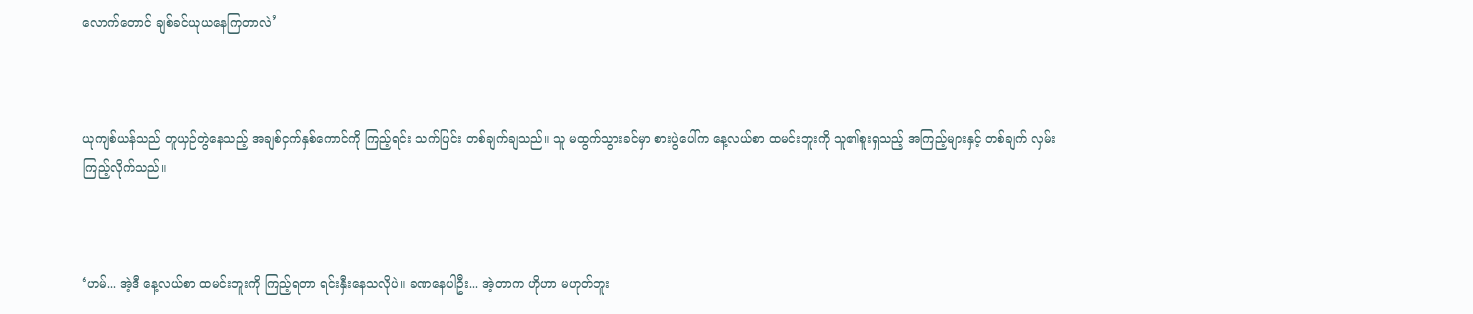လောက်တောင် ချစ်ခင်ယုယနေကြတာလဲ’



ယုကျစ်ယန်သည် တူယှဉ်တွဲနေသည့် အချစ်ငှက်နှစ်ကောင်ကို ကြည့်ရင်း သက်ပြင်း တစ်ချက်ချသည်။ သူ မထွက်သွားခင်မှာ စားပွဲပေါ်က နေ့လယ်စာ ထမင်းဘူးကို သူ၏စူးရှသည့် အကြည့်များနှင့် တစ်ချက် လှမ်းကြည့်လိုက်သည်။



‘ဟမ်... အဲ့ဒီ နေ့လယ်စာ ထမင်းဘူးကို ကြည့်ရတာ ရင်းနှီးနေသလိုပဲ။ ခဏနေပါဦး... အဲ့တာက ဟိုဟာ မဟုတ်ဘူး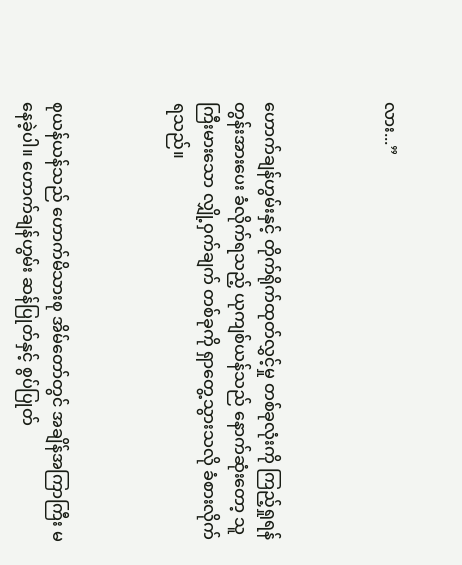လား...”



ဟောက်ချန်ဟွမ်းနှင့် တိုက်ရိုက်ထုတ်လွှင့်မှု တစ်ခုလုံးကို ကြည့်ရှုရန် တွန်းအားပေး ခံလိုက်ရသည့် ယုကျစ်ယန်သည် နောက်ဆုံးတော့ သူ ကြီးမားသော လျှို့ဝှက်ချက် တစ်ခုကို ရှာတွေ့သွားသလို ခံစားလိုက်ရသည်။



စုယန်ယန်သည် ဟောက်မိသားစု အိမ်တော်တွင် အချိန်အကြာကြီး မနေခဲ့ပါ။ ဟောက်ချန်ဟွမ်း ဆန်ပြုတ်နှင့် စွပ်ပြုတ်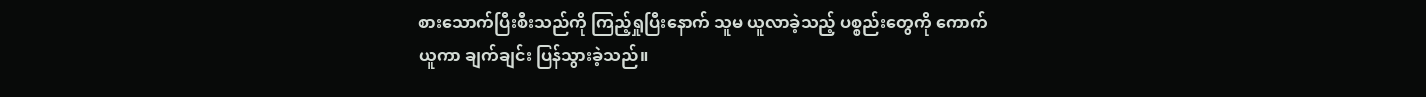စားသောက်ပြီးစီးသည်ကို ကြည့်ရှုပြီး‌နောက် သူမ ယူလာခဲ့သည့် ပစ္စည်းတွေကို ကောက်ယူကာ ချက်ချင်း ပြန်သွားခဲ့သည်။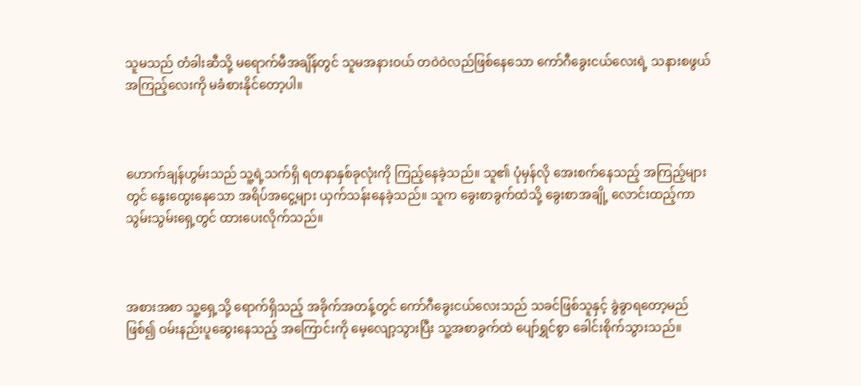သူမသည် တံခါးဆီသို့ မရောက်မီအချိန်တွင် သူမအနားဝယ် တဝဲဝဲလည်ဖြစ်နေသော ကော်ဂီခွေးငယ်လေးရဲ့ သနားစဖွယ် အကြည့်လေးကို မခံစားနိုင်တော့ပါ။



ဟောက်ချန်ဟွမ်းသည် သူ့ရဲ့သက်ရှိ ရတနာနှစ်ခုလုံးကို ကြည့်နေခဲ့သည်။ သူ၏ ပုံမှန်လို အေးစက်နေသည့် အကြည့်များတွင် နွေးထွေးနေသော အရိပ်အငွေ့များ ယှက်သန်းနေခဲ့သည်။ သူက ခွေးစာခွက်ထဲသို့ ခွေးစာအချို့ လောင်းထည့်ကာ သွမ်းသွမ်းရှေ့တွင် ထားပေးလိုက်သည်။



အစားအစာ သူ့ရှေ့သို့‌ ရောက်ရှိသည့် အခိုက်အတန့်တွင် ကော်ဂီခွေးငယ်လေးသည် သခင်ဖြစ်သူနှင့် ခွဲခွာရတော့မည်ဖြစ်၍ ဝမ်းနည်းပူဆွေးနေသည့် အကြောင်းကို မေ့လျော့သွားပြီး သူ့အစာခွက်ထဲ ပျော်ရွှင်စွာ ခေါင်းစိုက်သွားသည်။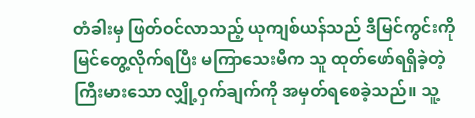တံခါးမှ ဖြတ်ဝင်လာသည့် ယုကျစ်ယန်သည် ဒီမြင်ကွင်းကို မြင်တွေ့လိုက်ရပြီး မကြာသေးမီက သူ ထုတ်ဖော်ရရှိခဲ့တဲ့ ကြီးမားသော လျှို့ဝှက်ချက်ကို အမှတ်ရစေခဲ့သည်။ သူ့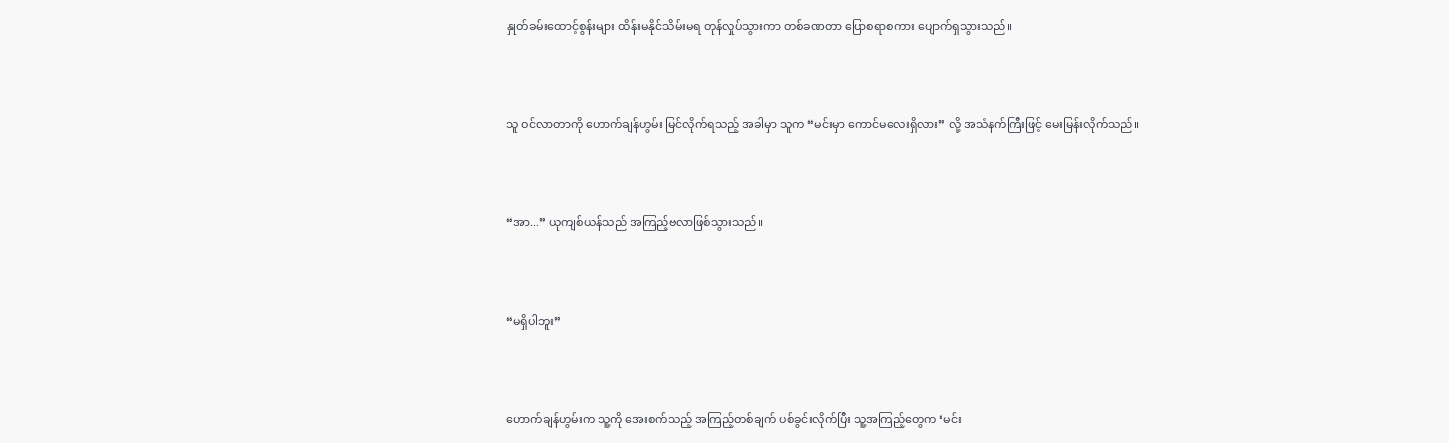နှုတ်ခမ်းထောင့်စွန်းများ ထိန်းမနိုင်သိမ်းမရ တုန်လှုပ်သွားကာ တစ်ခဏတာ ပြောစရာစကား ပျောက်ရှသွားသည်။



သူ ဝင်လာတာကို ဟောက်ချန်ဟွမ်း မြင်လိုက်ရသည့် အခါမှာ သူက “မင်းမှာ ကောင်မလေးရှိလား” လို့ အသံနက်ကြီးဖြင့် မေးမြန်းလိုက်သည်။



“အာ...” ယုကျစ်ယန်သည် အကြည့်ဗလာဖြစ်သွားသည်။



“မရှိပါဘူး”



ဟောက်ချန်ဟွမ်းက သူ့ကို အေးစက်သည့် အကြည့်တစ်ချက် ပစ်ခွင်းလိုက်ပြီး သူ့အကြည့်တွေက ‘မင်း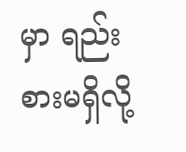မှာ ရည်းစားမရှိလို့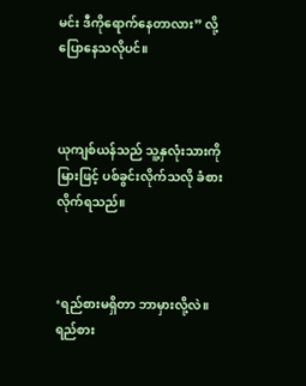မင်း ဒီကိုရောက်နေတာလား” လို့ ပြောနေသလိုပင်။



ယုကျစ်ယန်သည် သူ့နှလုံးသားကို မြားဖြင့် ပစ်ခွင်းလိုက်သလို ခံစားလိုက်ရသည်။



‘ရည်စားမရှိတာ ဘာမှားလို့လဲ။ ရည်စား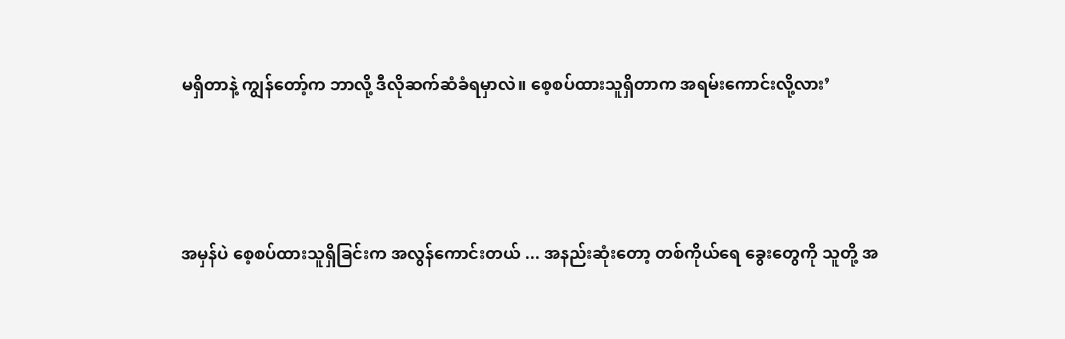မရှိတာနဲ့ ကျွန်တော့်က ဘာလို့ ဒီလိုဆက်ဆံခံရမှာလဲ။ စေ့စပ်ထားသူရှိတာက အရမ်းကောင်းလို့လား’



အမှန်ပဲ စေ့စပ်ထားသူရှိခြင်းက အလွန်ကောင်းတယ် ... အနည်းဆုံးတော့ တစ်ကိုယ်ရေ ခွေးတွေကို သူတို့ အ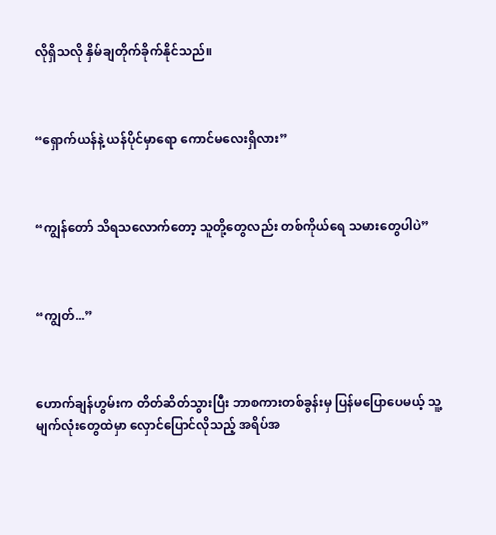လိုရှိသလို နှိမ်ချတိုက်ခိုက်နိုင်သည်။



“ရှောက်ယန်နဲ့ ယန်ပိုင်မှာရော ကောင်မလေးရှိလား”



“ကျွန်တော် သိရသလောက်တော့ သူတို့တွေလည်း တစ်ကိုယ်ရေ သမားတွေပါပဲ”



“ကျွတ်...”



ဟောက်ချန်ဟွမ်းက တိတ်ဆိတ်သွားပြီး ဘာစကားတစ်ခွန်းမှ ပြန်မပြောပေမယ့် သူ့မျက်လုံးတွေထဲမှာ လှောင်ပြောင်လိုသည့် အရိပ်အ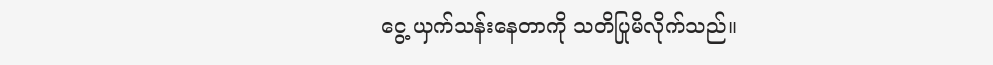ငွေ့ ယှက်သန်းနေတာကို သတိပြုမိလိုက်သည်။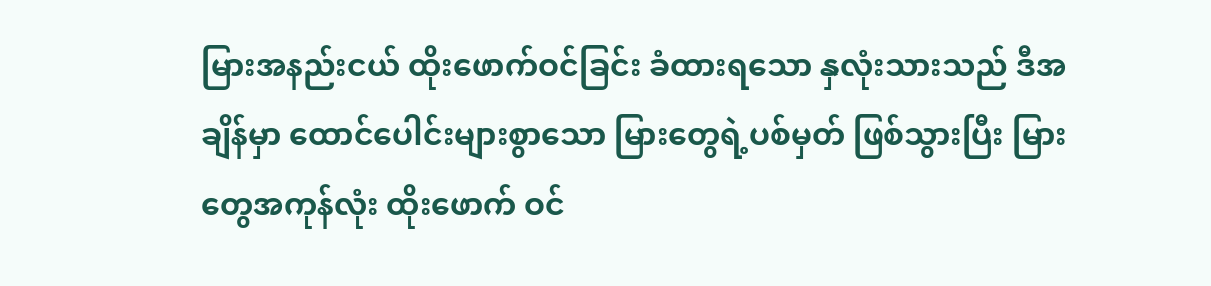မြားအနည်းငယ် ထိုးဖောက်ဝင်ခြင်း ခံထားရသော နှလုံးသားသည် ဒီအချိန်မှာ ထောင်ပေါင်းများစွာသော မြားတွေရဲ့ပစ်မှတ် ဖြစ်သွားပြီး မြားတွေအကုန်လုံး ထိုးဖောက် ဝင်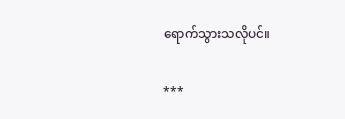ရောက်သွားသလိုပင်။

***